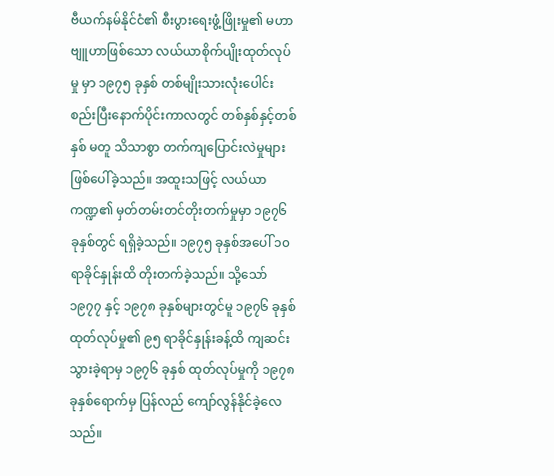ဗီယက်နမ်နိုင်ငံ၏ စီးပွားရေးဖွံ့ဖြိုးမှု၏ မဟာဗျူဟာဖြစ်သော လယ်ယာစိုက်ပျိုးထုတ်လုပ်မှု မှာ ၁၉၇၅ ခုနှစ် တစ်မျိုးသားလုံးပေါင်းစည်းပြီးနောက်ပိုင်းကာလတွင် တစ်နှစ်နှင့်တစ်နှစ် မတူ သိသာစွာ တက်ကျပြောင်းလဲမှုများ ဖြစ်ပေါ်ခဲ့သည်။ အထူးသဖြင့် လယ်ယာကဏ္ဍ၏ မှတ်တမ်းတင်တိုးတက်မှုမှာ ၁၉၇၆ ခုနှစ်တွင် ရရှိခဲ့သည်။ ၁၉၇၅ ခုနှစ်အပေါ် ၁၀ ရာခိုင်နှုန်းထိ တိုးတက်ခဲ့သည်။ သို့သော် ၁၉၇၇ နှင့် ၁၉၇၈ ခုနှစ်များတွင်မူ ၁၉၇၆ ခုနှစ် ထုတ်လုပ်မှု၏ ၉၅ ရာခိုင်နှုန်းခန့်ထိ ကျဆင်းသွားခဲ့ရာမှ ၁၉၇၆ ခုနှစ် ထုတ်လုပ်မှုကို ၁၉၇၈ ခုနှစ်ရောက်မှ ပြန်လည် ကျော်လွန်နိုင်ခဲ့လေသည်။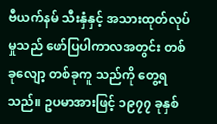ဗီယက်နမ် သီးနှံနှင့် အသားထုတ်လုပ်မှုသည် ဖော်ပြပါကာလအတွင်း တစ်ခုလျော့ တစ်ခုကူ သည်ကို တွေ့ရသည်။ ဥပမာအားဖြင့် ၁၉၇၇ ခုနှစ်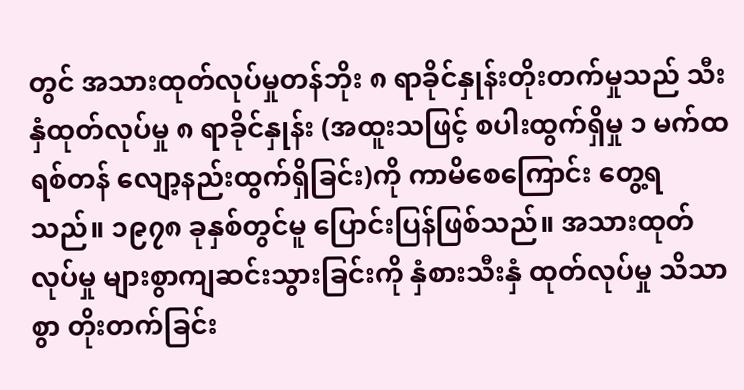တွင် အသားထုတ်လုပ်မှုတန်ဘိုး ၈ ရာခိုင်နှုန်းတိုးတက်မှုသည် သီးနှံထုတ်လုပ်မှု ၈ ရာခိုင်နှုန်း (အထူးသဖြင့် စပါးထွက်ရှိမှု ၁ မက်ထရစ်တန် လျော့နည်းထွက်ရှိခြင်း)ကို ကာမိစေကြောင်း တွေ့ရသည်။ ၁၉၇၈ ခုနှစ်တွင်မူ ပြောင်းပြန်ဖြစ်သည်။ အသားထုတ်လုပ်မှု များစွာကျဆင်းသွားခြင်းကို နှံစားသီးနှံ ထုတ်လုပ်မှု သိသာစွာ တိုးတက်ခြင်း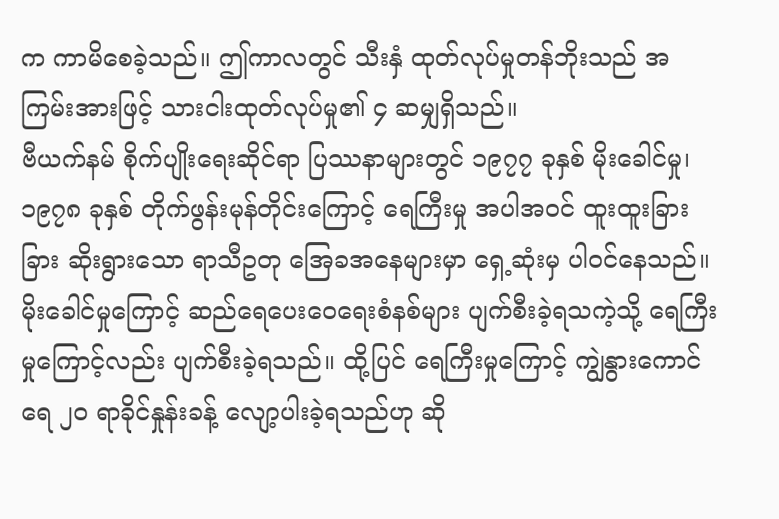က ကာမိစေခဲ့သည်။ ဤကာလတွင် သီးနှံ ထုတ်လုပ်မှုတန်ဘိုးသည် အကြမ်းအားဖြင့် သားငါးထုတ်လုပ်မှု၏ ၄ ဆမျှရှိသည်။
ဗီယက်နမ် စိုက်ပျိုးရေးဆိုင်ရာ ပြဿနာများတွင် ၁၉၇၇ ခုနှစ် မိုးခေါင်မှု၊ ၁၉၇၈ ခုနှစ် တိုက်ဖွန်းမုန်တိုင်းကြောင့် ရေကြီးမှု အပါအဝင် ထူးထူးခြားခြား ဆိုးရွားသော ရာသီဥတု အြေခအနေများမှာ ရှေ့ဆုံးမှ ပါဝင်နေသည်။ မိုးခေါင်မှုကြောင့် ဆည်ရေပေးဝေရေးစံနစ်များ ပျက်စီးခဲ့ရသကဲ့သို့ ရေကြီးမှုကြောင့်လည်း ပျက်စီးခဲ့ရသည်။ ထို့ပြင် ရေကြီးမှုကြောင့် ကျွဲနွားကောင်ရေ ၂၀ ရာခိုင်နှုန်းခန့် လျော့ပါးခဲ့ရသည်ဟု ဆို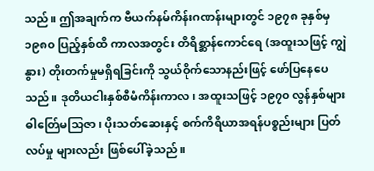သည်။ ဤအချက်က ဗီယက်နမ်ကိန်းဂဏန်းများတွင် ၁၉၇၈ ခုနှစ်မှ ၁၉၈၀ ပြည့်နှစ်ထိ ကာလအတွင်း တိရိစ္ဆာန်ကောင်ရေ (အထူးသဖြင့် ကျွဲနွား) တိုးတက်မှုမရှိရခြင်းကို သွယ်ဝိုက်သောနည်းဖြင့် ဖော်ပြနေပေသည်။ ဒုတိယငါးနှစ်စီမံကိန်းကာလ၊ အထူးသဖြင့် ၁၉၇၀ လွန်နှစ်များ ဓါတ်ြေမသြဇာ၊ ပိုးသတ်ဆေးနှင့် စက်ကိရိယာအရန်ပစ္စည်းများ ပြတ်လပ်မှု များလည်း ဖြစ်ပေါ်ခဲ့သည်။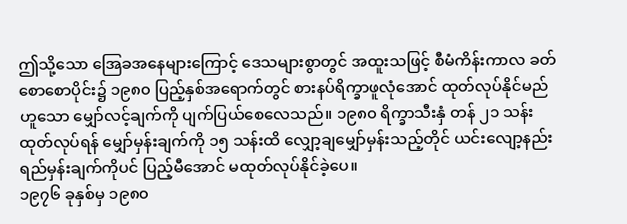ဤသို့သော အြေခအနေများကြောင့် ဒေသများစွာတွင် အထူးသဖြင့် စီမံကိန်းကာလ ခတ် စောစောပိုင်း၌ ၁၉၈၀ ပြည့်နှစ်အရောက်တွင် စားနပ်ရိက္ခာဖူလုံအောင် ထုတ်လုပ်နိုင်မည် ဟူသော မျှော်လင့်ချက်ကို ပျက်ပြယ်စေလေသည်။ ၁၉၈၀ ရိက္ခာသီးနှံ တန် ၂၁ သန်းထုတ်လုပ်ရန် မျှော်မှန်းချက်ကို ၁၅ သန်းထိ လျှော့ချမျှော်မှန်းသည့်တိုင် ယင်းလျော့နည်းရည်မှန်းချက်ကိုပင် ပြည့်မီအောင် မထုတ်လုပ်နိုင်ခဲ့ပေ။
၁၉၇၆ ခုနှစ်မှ ၁၉၈၀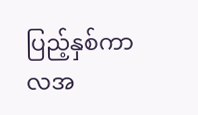ပြည့်နှစ်ကာလအ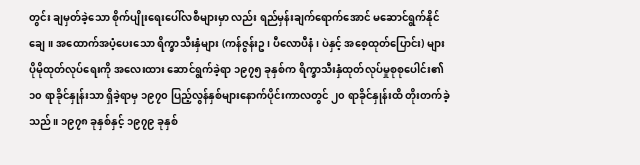တွင်း ချမှတ်ခဲ့သော စိုက်ပျိုးရေးပေါ်လစီများမှာ လည်း ရည်မှန်းချက်ရောက်အောင် မဆောင်ရွက်နိုင်ချေ။ အထောက်အပံ့ပေးသော ရိက္ခာသီးနှံများ (ကန်ဇွန်းဥ၊ ပီလောပီနံ၊ ပဲနှင့် အစေ့ထုတ်ပြောင်း) များ ပိုမိုထုတ်လုပ်ရေးကို အလေးထား ဆောင်ရွက်ခဲ့ရာ ၁၉၇၅ ခုနှစ်က ရိက္ခာသီးနှံထုတ်လုပ်မှုစုစုပေါင်း၏ ၁၀ ရာခိုင်နှုန်းသာ ရှိခဲ့ရာမှ ၁၉၇၀ ပြည့်လွန်နှစ်များနောက်ပိုင်းကာလတွင် ၂၀ ရာခိုင်နှုန်းထိ တိုးတက်ခဲ့သည်။ ၁၉၇၈ ခုနှစ်နှင့် ၁၉၇၉ ခုနှစ်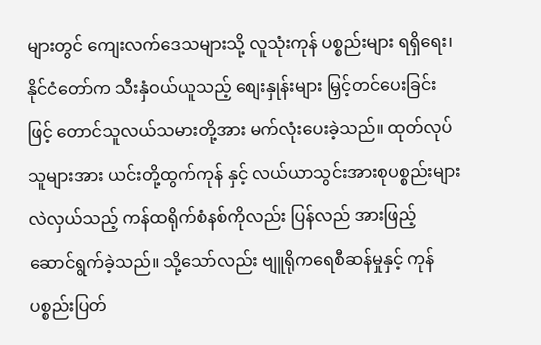များတွင် ကျေးလက်ဒေသများသို့ လူသုံးကုန် ပစ္စည်းများ ရရှိရေး၊ နိုင်ငံတော်က သီးနှံဝယ်ယူသည့် စျေးနှုန်းများ မြှင့်တင်ပေးခြင်းဖြင့် တောင်သူလယ်သမားတို့အား မက်လုံးပေးခဲ့သည်။ ထုတ်လုပ်သူများအား ယင်းတို့ထွက်ကုန် နှင့် လယ်ယာသွင်းအားစုပစ္စည်းများ လဲလှယ်သည့် ကန်ထရိုက်စံနစ်ကိုလည်း ပြန်လည် အားဖြည့် ဆောင်ရွက်ခဲ့သည်။ သို့သော်လည်း ဗျူရိုကရေစီဆန်မှုနှင့် ကုန်ပစ္စည်းပြတ်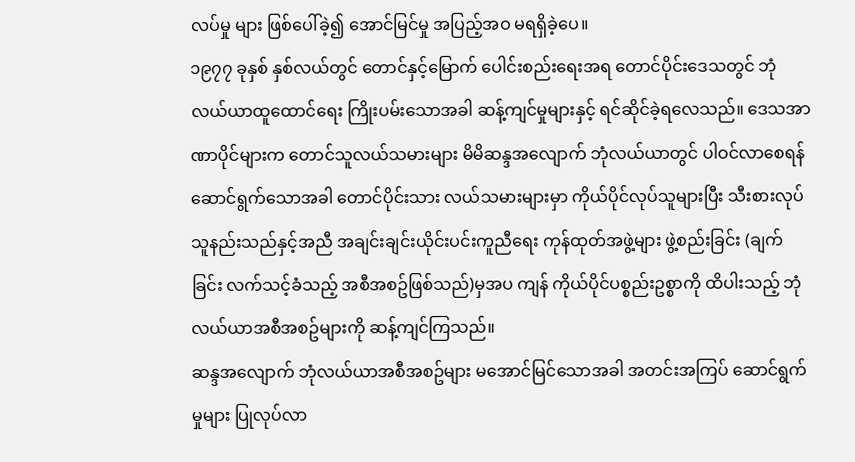လပ်မှု များ ဖြစ်ပေါ်ခဲ့၍ အောင်မြင်မှု အပြည့်အဝ မရရှိခဲ့ပေ။
၁၉၇၇ ခုနှစ် နှစ်လယ်တွင် တောင်နှင့်မြောက် ပေါင်းစည်းရေးအရ တောင်ပိုင်းဒေသတွင် ဘုံလယ်ယာထူထောင်ရေး ကြိုးပမ်းသောအခါ ဆန့်ကျင်မှုများနှင့် ရင်ဆိုင်ခဲ့ရလေသည်။ ဒေသအာဏာပိုင်များက တောင်သူလယ်သမားများ မိမိဆန္ဒအလျောက် ဘုံလယ်ယာတွင် ပါဝင်လာစေရန် ဆောင်ရွက်သောအခါ တောင်ပိုင်းသား လယ်သမားများမှာ ကိုယ်ပိုင်လုပ်သူများပြီး သီးစားလုပ်သူနည်းသည်နှင့်အညီ အချင်းချင်းယိုင်းပင်းကူညီရေး ကုန်ထုတ်အဖွဲ့များ ဖွဲ့စည်းခြင်း (ချက်ခြင်း လက်သင့်ခံသည့် အစီအစဥ်ဖြစ်သည်)မှအပ ကျန် ကိုယ်ပိုင်ပစ္စည်းဥစ္စာကို ထိပါးသည့် ဘုံလယ်ယာအစီအစဥ်များကို ဆန့်ကျင်ကြသည်။
ဆန္ဒအလျောက် ဘုံလယ်ယာအစီအစဥ်များ မအောင်မြင်သောအခါ အတင်းအကြပ် ဆောင်ရွက်မှုများ ပြုလုပ်လာ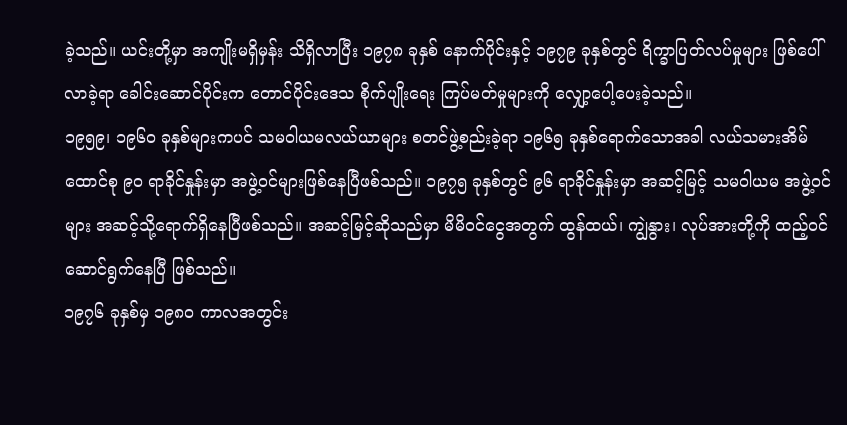ခဲ့သည်။ ယင်းတို့မှာ အကျိုးမရှိမှန်း သိရှိလာပြီး ၁၉၇၈ ခုနှစ် နောက်ပိုင်းနှင့် ၁၉၇၉ ခုနှစ်တွင် ရိက္ခာပြတ်လပ်မှုများ ဖြစ်ပေါ်လာခဲ့ရာ ခေါင်းဆောင်ပိုင်းက တောင်ပိုင်းဒေသ စိုက်ပျိုးရေး ကြပ်မတ်မှုများကို လျှော့ပေါ့ပေးခဲ့သည်။
၁၉၅၉၊ ၁၉၆၀ ခုနှစ်များကပင် သမဝါယမလယ်ယာများ စတင်ဖွဲ့စည်းခဲ့ရာ ၁၉၆၅ ခုနှစ်ရောက်သောအခါ လယ်သမားအိမ်ထောင်စု ၉၀ ရာခိုင်နှုန်းမှာ အဖွဲ့ဝင်များဖြစ်နေပြီဖစ်သည်။ ၁၉၇၅ ခုနှစ်တွင် ၉၆ ရာခိုင်နှုန်းမှာ အဆင့်မြင့် သမဝါယမ အဖွဲ့ဝင်များ အဆင့်သို့ရောက်ရှိနေပြီဖစ်သည်။ အဆင့်မြင့်ဆိုသည်မှာ မိမိဝင်ငွေအတွက် ထွန်ထယ်၊ ကျွဲနွား၊ လုပ်အားတို့ကို ထည့်ဝင်ဆောင်ရွက်နေပြီ ဖြစ်သည်။
၁၉၇၆ ခုနှစ်မှ ၁၉၈၀ ကာလအတွင်း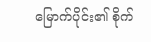မြောက်ပိုင်း၏ စိုက်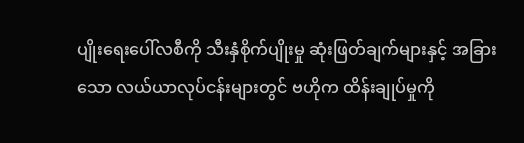ပျိုးရေးပေါ်လစီကို သီးနှံစိုက်ပျိုးမှု ဆုံးဖြတ်ချက်များနှင့် အခြားသော လယ်ယာလုပ်ငန်းများတွင် ဗဟိုက ထိန်းချုပ်မှုကို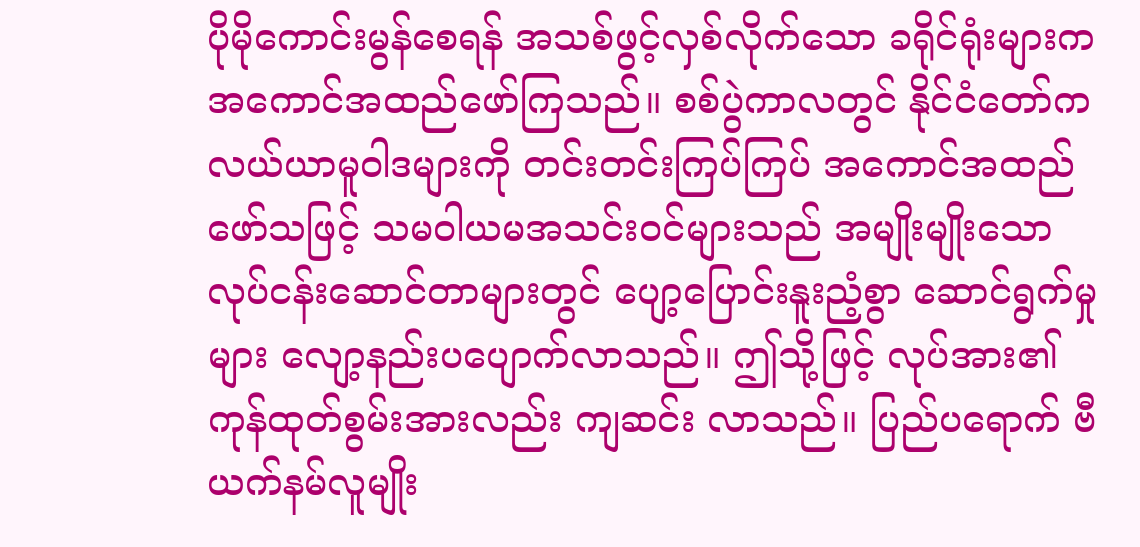ပိုမိုကောင်းမွန်စေရန် အသစ်ဖွင့်လှစ်လိုက်သော ခရိုင်ရုံးများက အကောင်အထည်ဖော်ကြသည်။ စစ်ပွဲကာလတွင် နိုင်ငံတော်က လယ်ယာမူဝါဒများကို တင်းတင်းကြပ်ကြပ် အကောင်အထည်ဖော်သဖြင့် သမဝါယမအသင်းဝင်များသည် အမျိုးမျိုးသော လုပ်ငန်းဆောင်တာများတွင် ပျော့ပြောင်းနူးညံ့စွာ ဆောင်ရွက်မှုများ လျော့နည်းပပျောက်လာသည်။ ဤသို့ဖြင့် လုပ်အား၏ ကုန်ထုတ်စွမ်းအားလည်း ကျဆင်း လာသည်။ ပြည်ပရောက် ဗီယက်နမ်လူမျိုး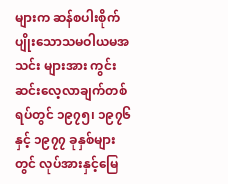များက ဆန်စပါးစိုက်ပျိုးသောသမဝါယမအသင်း များအား ကွင်းဆင်းလေ့လာချက်တစ်ရပ်တွင် ၁၉၇၅၊ ၁၉၇၆ နှင့် ၁၉၇၇ ခုနှစ်များတွင် လုပ်အားနှင့်မြေ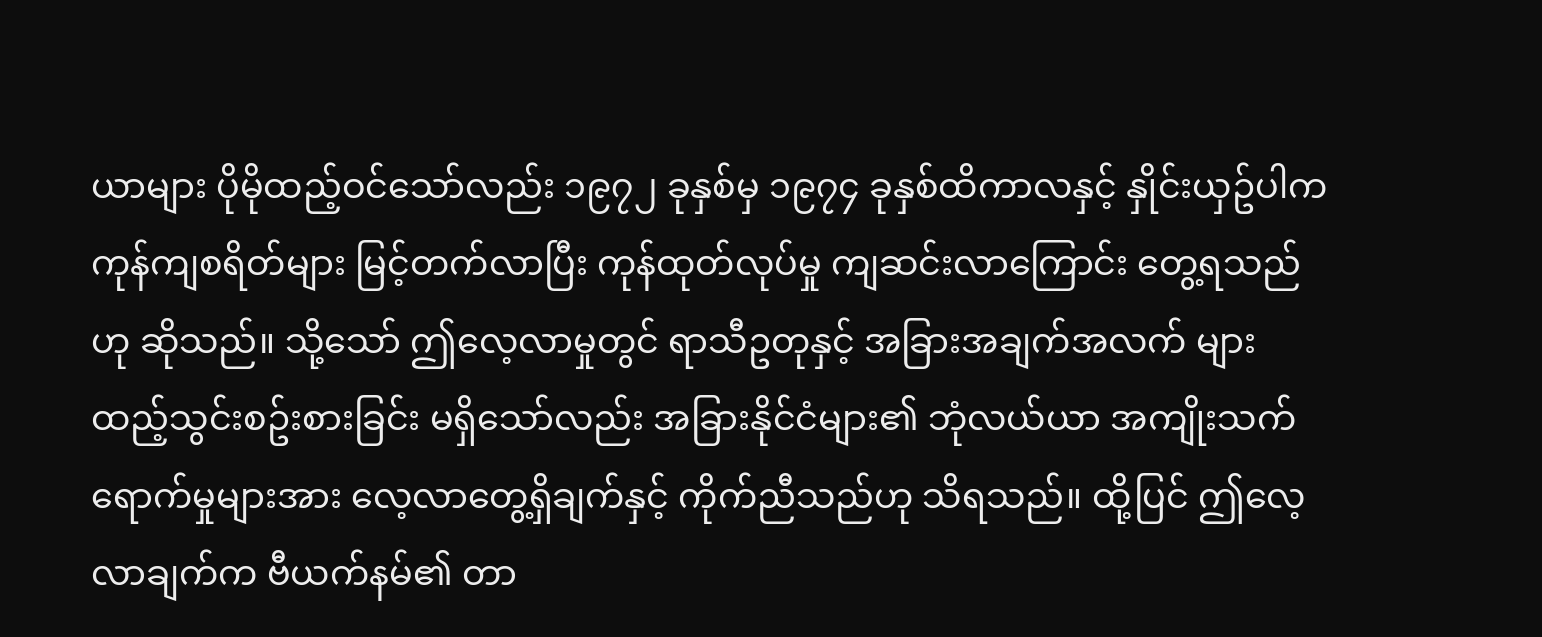ယာများ ပိုမိုထည့်ဝင်သော်လည်း ၁၉၇၂ ခုနှစ်မှ ၁၉၇၄ ခုနှစ်ထိကာလနှင့် နှိုင်းယှဥ်ပါက ကုန်ကျစရိတ်များ မြင့်တက်လာပြီး ကုန်ထုတ်လုပ်မှု ကျဆင်းလာကြောင်း တွေ့ရသည်ဟု ဆိုသည်။ သို့သော် ဤလေ့လာမှုတွင် ရာသီဥတုနှင့် အခြားအချက်အလက် များ ထည့်သွင်းစဥ်းစားခြင်း မရှိသော်လည်း အခြားနိုင်ငံများ၏ ဘုံလယ်ယာ အကျိုးသက်ရောက်မှုများအား လေ့လာတွေ့ရှိချက်နှင့် ကိုက်ညီသည်ဟု သိရသည်။ ထို့ပြင် ဤလေ့လာချက်က ဗီယက်နမ်၏ တာ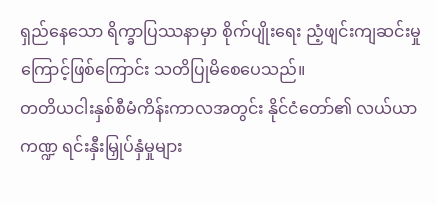ရှည်နေသော ရိက္ခာပြဿနာမှာ စိုက်ပျိုးရေး ညံ့ဖျင်းကျဆင်းမှုကြောင့်ဖြစ်ကြောင်း သတိပြုမိစေပေသည်။
တတိယငါးနှစ်စီမံကိန်းကာလအတွင်း နိုင်ငံတော်၏ လယ်ယာကဏ္ဍ ရင်းနှီးမြှုပ်နှံမှုများ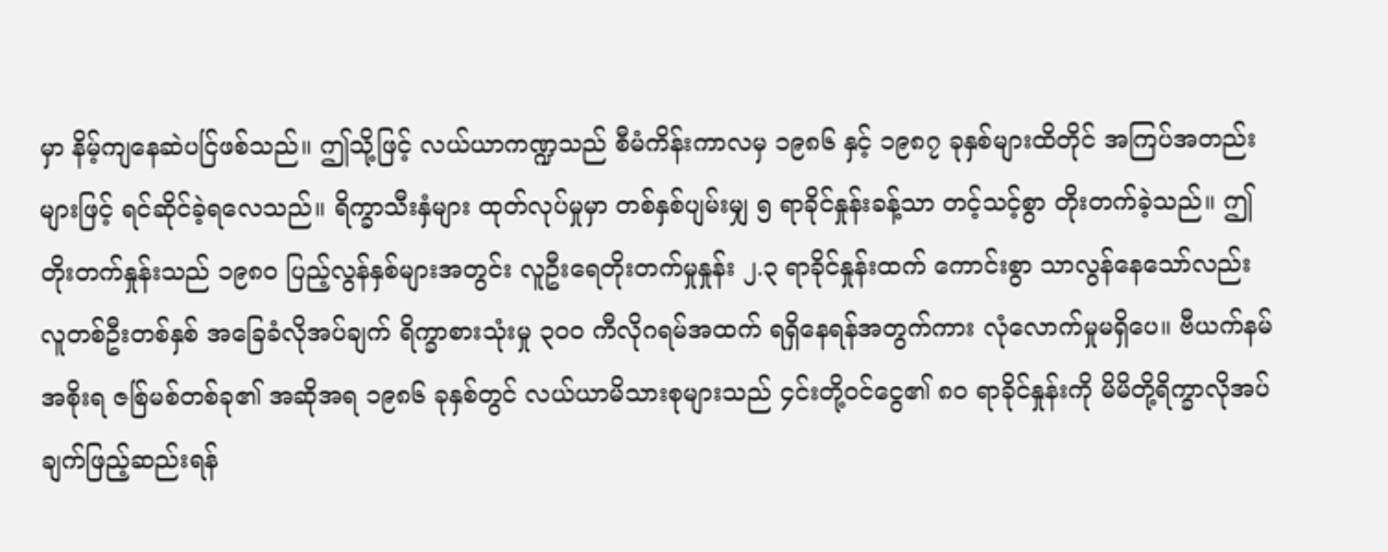မှာ နိမ့်ကျနေဆဲပင်ြဖစ်သည်။ ဤသို့ဖြင့် လယ်ယာကဏ္ဍသည် စီမံကိန်းကာလမှ ၁၉၈၆ နှင့် ၁၉၈၇ ခုနှစ်များထိတိုင် အကြပ်အတည်းများဖြင့် ရင်ဆိုင်ခဲ့ရလေသည်။ ရိက္ခာသီးနှံများ ထုတ်လုပ်မှုမှာ တစ်နှစ်ပျမ်းမျှ ၅ ရာခိုင်နှုန်းခန့်သာ တင့်သင့်စွာ တိုးတက်ခဲ့သည်။ ဤတိုးတက်နှုန်းသည် ၁၉၈၀ ပြည့်လွန်နှစ်များအတွင်း လူဦးရေတိုးတက်မှုနှုန်း ၂.၃ ရာခိုင်နှုန်းထက် ကောင်းစွာ သာလွန်နေသော်လည်း လူတစ်ဦးတစ်နှစ် အခြေခံလိုအပ်ချက် ရိက္ခာစားသုံးမှု ၃၀၀ ကီလိုဂရမ်အထက် ရရှိနေရန်အတွက်ကား လုံလောက်မှုမရှိပေ။ ဗီယက်နမ်အစိုးရ ဇစ်ြမစ်တစ်ခု၏ အဆိုအရ ၁၉၈၆ ခုနှစ်တွင် လယ်ယာမိသားစုများသည် ၄င်းတို့ဝင်ငွေ၏ ၈၀ ရာခိုင်နှုန်းကို မိမိတို့ရိက္ခာလိုအပ်ချက်ဖြည့်ဆည်းရန်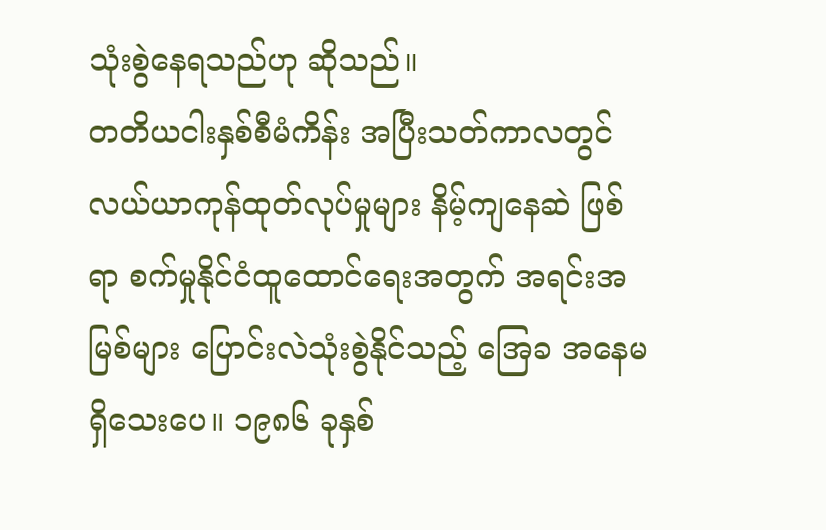သုံးစွဲနေရသည်ဟု ဆိုသည်။
တတိယငါးနှစ်စီမံကိန်း အပြီးသတ်ကာလတွင် လယ်ယာကုန်ထုတ်လုပ်မှုများ နိမ့်ကျနေဆဲ ဖြစ်ရာ စက်မှုနိုင်ငံထူထောင်ရေးအတွက် အရင်းအမြစ်များ ပြောင်းလဲသုံးစွဲနိုင်သည့် အြေခ အနေမရှိသေးပေ။ ၁၉၈၆ ခုနှစ်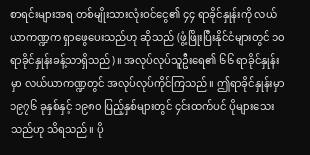စာရင်းများအရ တစ်မျိုးသားလုံးဝင်ငွေ၏ ၄၄ ရာခိုင်နှုန်းကို လယ်ယာကဏ္ဍက ရှာဖွေပေးသည်ဟု ဆိုသည် (ဖွံ့ဖြိုးပြီးနိုင်ငံများတွင် ၁၀ ရာခိုင်နှုန်းခန့်သာရှိသည်)။ အလုပ်လုပ်သူဦးရေ၏ ၆၆ ရာခိုင်နှုန်းမှာ လယ်ယာကဏ္ဍတွင် အလုပ်လုပ်ကိုင်ကြသည်။ ဤရာခိုင်နှုန်းမှာ ၁၉၇၆ ခုနှစ်နှင့် ၁၉၈၀ ပြည့်နှစ်များတွင် ၄င်းထက်ပင် ပိုများသေးသည်ဟု သိရသည်။ ပို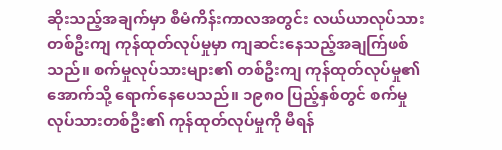ဆိုးသည့်အချက်မှာ စီမံကိန်းကာလအတွင်း လယ်ယာလုပ်သား တစ်ဦးကျ ကုန်ထုတ်လုပ်မှုမှာ ကျဆင်းနေသည့်အချက်ြဖစ်သည်။ စက်မှုလုပ်သားများ၏ တစ်ဦးကျ ကုန်ထုတ်လုပ်မှု၏ အောက်သို့ ရောက်နေပေသည်။ ၁၉၈၀ ပြည့်နှစ်တွင် စက်မှုလုပ်သားတစ်ဦး၏ ကုန်ထုတ်လုပ်မှုကို မီရန်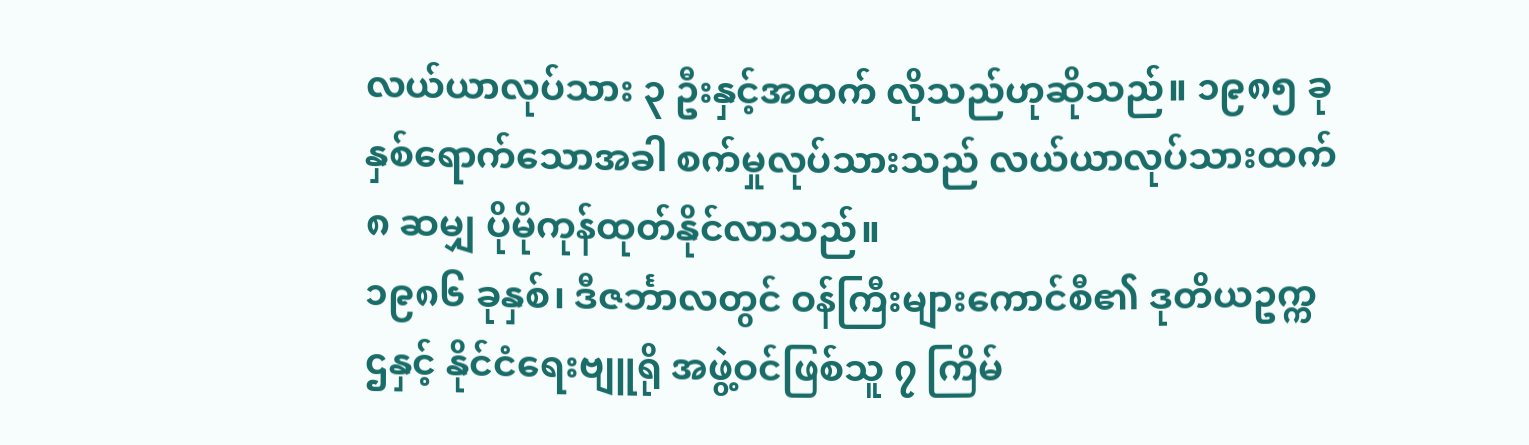လယ်ယာလုပ်သား ၃ ဦးနှင့်အထက် လိုသည်ဟုဆိုသည်။ ၁၉၈၅ ခုနှစ်ရောက်သောအခါ စက်မှုလုပ်သားသည် လယ်ယာလုပ်သားထက် ၈ ဆမျှ ပိုမိုကုန်ထုတ်နိုင်လာသည်။
၁၉၈၆ ခုနှစ်၊ ဒီဇင်္ဘာလတွင် ဝန်ကြီးများကောင်စီ၏ ဒုတိယဥက္ကဌနှင့် နိုင်ငံရေးဗျူရို အဖွဲ့ဝင်ဖြစ်သူ ၇ ကြိမ်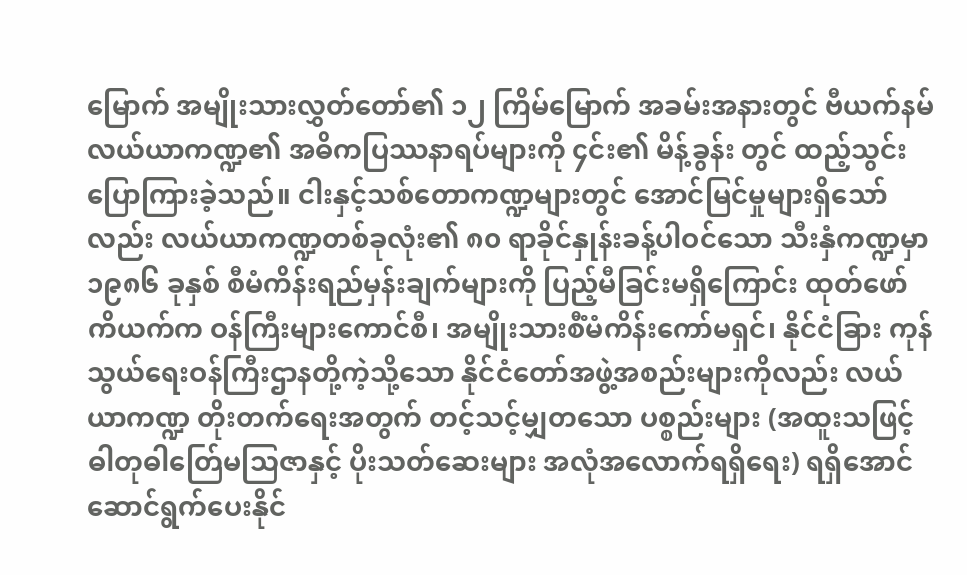မြောက် အမျိုးသားလွှတ်တော်၏ ၁၂ ကြိမ်မြောက် အခမ်းအနားတွင် ဗီယက်နမ်လယ်ယာကဏ္ဍ၏ အဓိကပြဿနာရပ်များကို ၄င်း၏ မိန့်ခွန်း တွင် ထည့်သွင်းပြောကြားခဲ့သည်။ ငါးနှင့်သစ်တောကဏ္ဍများတွင် အောင်မြင်မှုများရှိသော်လည်း လယ်ယာကဏ္ဍတစ်ခုလုံး၏ ၈၀ ရာခိုင်နှုန်းခန့်ပါဝင်သော သီးနှံကဏ္ဍမှာ ၁၉၈၆ ခုနှစ် စီမံကိန်းရည်မှန်းချက်များကို ပြည့်မီခြင်းမရှိကြောင်း ထုတ်ဖော် ကိယက်က ဝန်ကြီးများကောင်စီ၊ အမျိုးသားစီံမံကိန်းကော်မရှင်၊ နိုင်ငံခြား ကုန်သွယ်ရေးဝန်ကြီးဌာနတို့ကဲ့သို့သော နိုင်ငံတော်အဖွဲ့အစည်းများကိုလည်း လယ်ယာကဏ္ဍ တိုးတက်ရေးအတွက် တင့်သင့်မျှတသော ပစ္စည်းများ (အထူးသဖြင့် ဓါတုဓါတ်ြေမသြဇာနှင့် ပိုးသတ်ဆေးများ အလုံအလောက်ရရှိရေး) ရရှိအောင် ဆောင်ရွက်ပေးနိုင်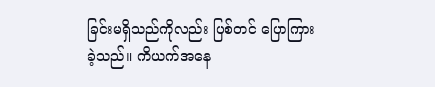ခြင်းမရှိသည်ကိုလည်း ပြစ်တင် ပြောကြားခဲ့သည်။ ကိယက်အနေ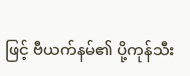ဖြင့် ဗီယက်နမ်၏ ပို့ကုန်သီး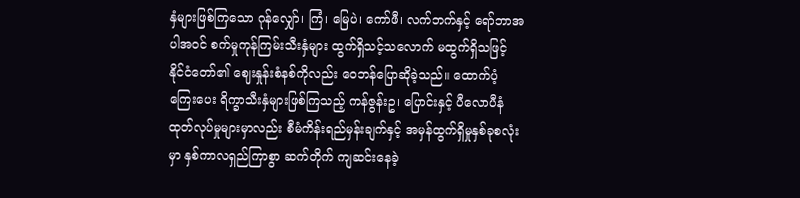နှံများဖြစ်ကြသော ဂုန်လျှော်၊ ကြံ၊ မြေပဲ၊ ကော်ဖီ၊ လက်ဘက်နှင့် ရော်ဘာအပါအဝင် စက်မှုကုန်ကြမ်းသီးနှံများ ထွက်ရှိသင့်သလောက် မထွက်ရှိသဖြင့် နိုင်ငံတော်၏ ဈေးနှုန်းစံနစ်ကိုလည်း ဝေဘန်ပြောဆိုခဲ့သည်။ ထောက်ပံ့ကြေးပေး ရိက္ခာသီးနှံများဖြစ်ကြသည့် ကန်ဇွန်းဥ၊ ပြောင်းနှင့် ပီလောပီနံ ထုတ်လုပ်မှုများမှာလည်း စီမံကိန်းရည်မှန်းချက်နှင့် အမှန်ထွက်ရှိမှုနှစ်ခုစလုံးမှာ နှစ်ကာလရှည်ကြာစွာ ဆက်တိုက် ကျဆင်းနေခဲ့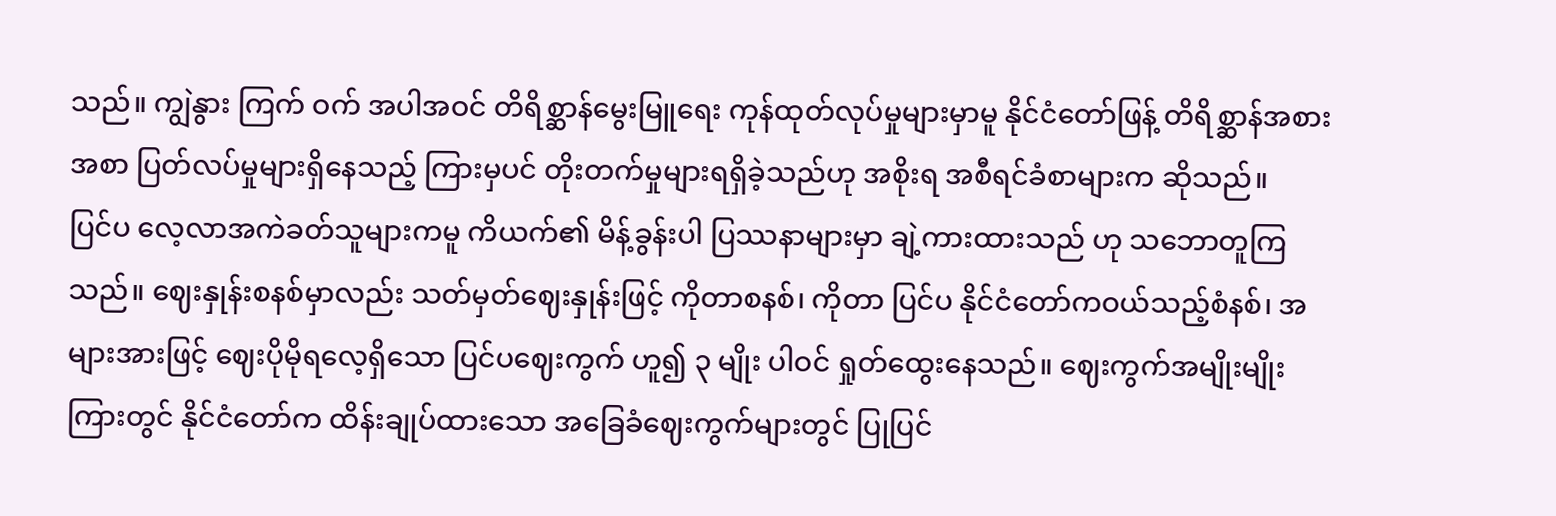သည်။ ကျွဲနွား ကြက် ဝက် အပါအဝင် တိရိစ္ဆာန်မွေးမြူရေး ကုန်ထုတ်လုပ်မှုများမှာမူ နိုင်ငံတော်ဖြန့် တိရိစ္ဆာန်အစားအစာ ပြတ်လပ်မှုများရှိနေသည့် ကြားမှပင် တိုးတက်မှုများရရှိခဲ့သည်ဟု အစိုးရ အစီရင်ခံစာများက ဆိုသည်။
ပြင်ပ လေ့လာအကဲခတ်သူများကမူ ကိယက်၏ မိန့်ခွန်းပါ ပြဿနာများမှာ ချဲ့ကားထားသည် ဟု သဘောတူကြသည်။ ဈေးနှုန်းစနစ်မှာလည်း သတ်မှတ်ဈေးနှုန်းဖြင့် ကိုတာစနစ်၊ ကိုတာ ပြင်ပ နိုင်ငံတော်ကဝယ်သည့်စံနစ်၊ အများအားဖြင့် ဈေးပိုမိုရလေ့ရှိသော ပြင်ပဈေးကွက် ဟူ၍ ၃ မျိုး ပါဝင် ရှုတ်ထွေးနေသည်။ ဈေးကွက်အမျိုးမျိုးကြားတွင် နိုင်ငံတော်က ထိန်းချုပ်ထားသော အခြေခံဈေးကွက်များတွင် ပြုပြင်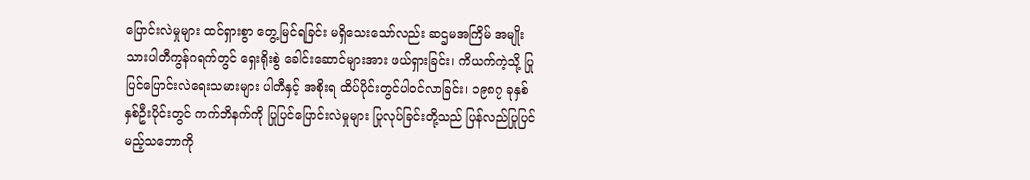ပြောင်းလဲမှုများ ထင်ရှားစွာ တွေ့မြင်ရခြင်း မရှိသေးသော်လည်း ဆဌမအကြိမ် အမျိုးသားပါတီကွန်ဂရက်တွင် ရှေးရိုးစွဲ ခေါင်းဆောင်များအား ဖယ်ရှားခြင်း၊ ကိယက်ကဲ့သို့ ပြုပြင်ပြောင်းလဲရေးသမားများ ပါတီနှင့် အစိုးရ ထိပ်ပိုင်းတွင်ပါဝင်လာခြင်း၊ ၁၉၈၇ ခုနှစ် နှစ်ဦးပိုင်းတွင် ကက်ဘိနက်ကို ပြုပြင်ပြောင်းလဲမှုများ ပြုလုပ်ခြင်းတို့သည် ပြန်လည်ပြုပြင်မည့်သဘောကို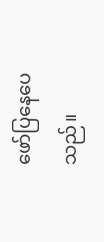ဖော်ပြနေပေသည်။